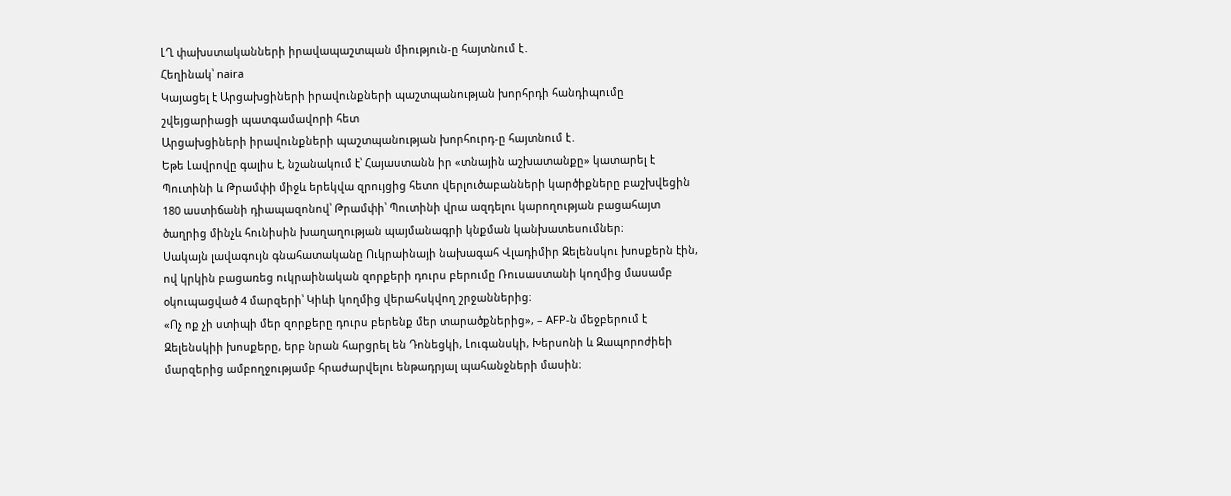ԼՂ փախստականների իրավապաշտպան միություն-ը հայտնում է․
Հեղինակ՝ naira
Կայացել է Արցախցիների իրավունքների պաշտպանության խորհրդի հանդիպումը շվեյցարիացի պատգամավորի հետ
Արցախցիների իրավունքների պաշտպանության խորհուրդ-ը հայտնում է․
Եթե Լավրովը գալիս է, նշանակում է՝ Հայաստանն իր «տնային աշխատանքը» կատարել է
Պուտինի և Թրամփի միջև երեկվա զրույցից հետո վերլուծաբանների կարծիքները բաշխվեցին 180 աստիճանի դիապազոնով՝ Թրամփի՝ Պուտինի վրա ազդելու կարողության բացահայտ ծաղրից մինչև հունիսին խաղաղության պայմանագրի կնքման կանխատեսումներ։
Սակայն լավագույն գնահատականը Ուկրաինայի նախագահ Վլադիմիր Զելենսկու խոսքերն էին, ով կրկին բացառեց ուկրաինական զորքերի դուրս բերումը Ռուսաստանի կողմից մասամբ օկուպացված 4 մարզերի՝ Կիևի կողմից վերահսկվող շրջաններից։
«Ոչ ոք չի ստիպի մեր զորքերը դուրս բերենք մեր տարածքներից», – AFP-ն մեջբերում է Զելենսկիի խոսքերը, երբ նրան հարցրել են Դոնեցկի, Լուգանսկի, Խերսոնի և Զապորոժիեի մարզերից ամբողջությամբ հրաժարվելու ենթադրյալ պահանջների մասին։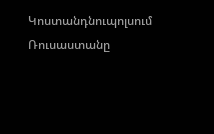Կոստանդնուպոլսում Ռուսաստանը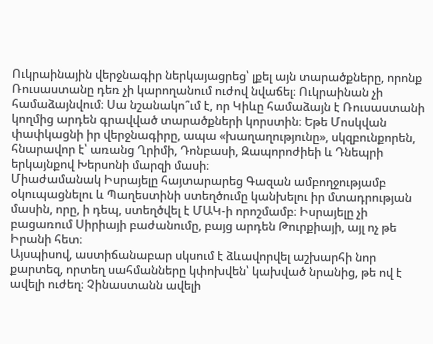Ուկրաինային վերջնագիր ներկայացրեց՝ լքել այն տարածքները, որոնք Ռուսաստանը դեռ չի կարողանում ուժով նվաճել։ Ուկրաինան չի համաձայնվում։ Սա նշանակո՞ւմ է, որ Կիևը համաձայն է Ռուսաստանի կողմից արդեն գրավված տարածքների կորստին։ Եթե Մոսկվան փափկացնի իր վերջնագիրը, ապա «խաղաղությունը», սկզբունքորեն, հնարավոր է՝ առանց Ղրիմի, Դոնբասի, Զապորոժիեի և Դնեպրի երկայնքով Խերսոնի մարզի մասի։
Միաժամանակ Իսրայելը հայտարարեց Գազան ամբողջությամբ օկուպացնելու և Պաղեստինի ստեղծումը կանխելու իր մտադրության մասին, որը, ի դեպ, ստեղծվել է ՄԱԿ-ի որոշմամբ։ Իսրայելը չի բացառում Սիրիայի բաժանումը, բայց արդեն Թուրքիայի, այլ ոչ թե Իրանի հետ։
Այսպիսով, աստիճանաբար սկսում է ձևավորվել աշխարհի նոր քարտեզ, որտեղ սահմանները կփոխվեն՝ կախված նրանից, թե ով է ավելի ուժեղ։ Չինաստանն ավելի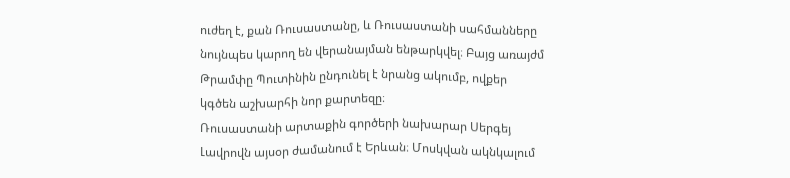ուժեղ է, քան Ռուսաստանը, և Ռուսաստանի սահմանները նույնպես կարող են վերանայման ենթարկվել։ Բայց առայժմ Թրամփը Պուտինին ընդունել է նրանց ակումբ, ովքեր կգծեն աշխարհի նոր քարտեզը։
Ռուսաստանի արտաքին գործերի նախարար Սերգեյ Լավրովն այսօր ժամանում է Երևան։ Մոսկվան ակնկալում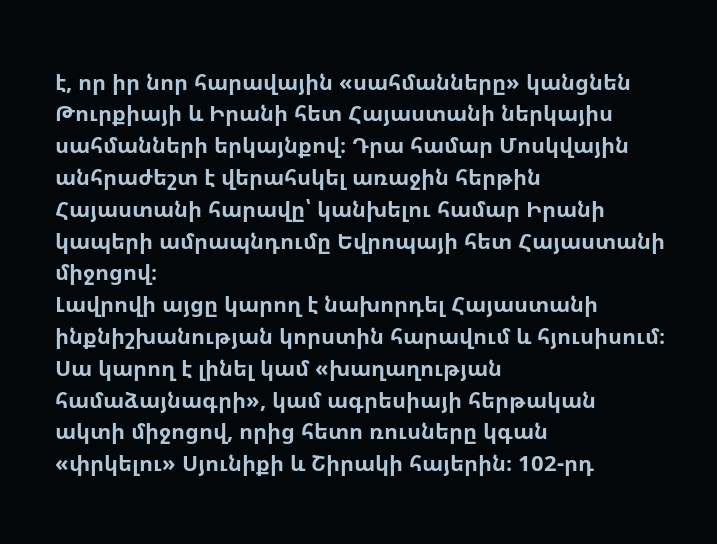է, որ իր նոր հարավային «սահմանները» կանցնեն Թուրքիայի և Իրանի հետ Հայաստանի ներկայիս սահմանների երկայնքով։ Դրա համար Մոսկվային անհրաժեշտ է վերահսկել առաջին հերթին Հայաստանի հարավը՝ կանխելու համար Իրանի կապերի ամրապնդումը Եվրոպայի հետ Հայաստանի միջոցով։
Լավրովի այցը կարող է նախորդել Հայաստանի ինքնիշխանության կորստին հարավում և հյուսիսում։ Սա կարող է լինել կամ «խաղաղության համաձայնագրի», կամ ագրեսիայի հերթական ակտի միջոցով, որից հետո ռուսները կգան «փրկելու» Սյունիքի և Շիրակի հայերին։ 102-րդ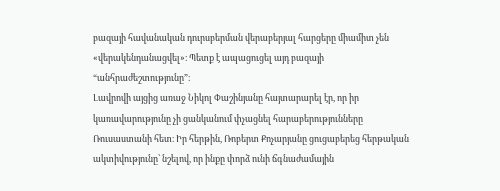բազայի հավանական դուրսբերման վերաբերյալ հարցերը միամիտ չեն «վերակենդանացվել»։ Պետք է ապացուցել այդ բազայի “անհրաժեշտությունը”։
Լավրովի այցից առաջ Նիկոլ Փաշինյանը հայտարարել էր, որ իր կառավարությունը չի ցանկանում փչացնել հարաբերությունները Ռուսաստանի հետ։ Իր հերթին, Ռոբերտ Քոչարյանը ցուցաբերեց հերթական ակտիվությունը՝ նշելով, որ ինքը փորձ ունի ճգնաժամային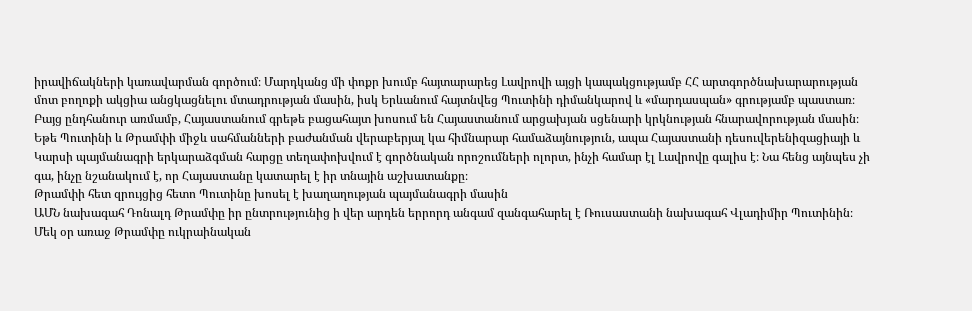իրավիճակների կառավարման գործում։ Մարդկանց մի փոքր խումբ հայտարարեց Լավրովի այցի կապակցությամբ ՀՀ արտգործնախարարության մոտ բողոքի ակցիա անցկացնելու մտադրության մասին, իսկ Երևանում հայտնվեց Պուտինի դիմանկարով և «մարդասպան» գրությամբ պաստառ։ Բայց ընդհանուր առմամբ, Հայաստանում գրեթե բացահայտ խոսում են Հայաստանում արցախյան սցենարի կրկնության հնարավորության մասին։
Եթե Պուտինի և Թրամփի միջև սահմանների բաժանման վերաբերյալ կա հիմնարար համաձայնություն, ապա Հայաստանի դեսուվերենիզացիայի և Կարսի պայմանագրի երկարաձգման հարցը տեղափոխվում է գործնական որոշումների ոլորտ, ինչի համար էլ Լավրովը գալիս է։ Նա հենց այնպես չի գա, ինչը նշանակում է, որ Հայաստանը կատարել է իր տնային աշխատանքը։
Թրամփի հետ զրույցից հետո Պուտինը խոսել է խաղաղության պայմանագրի մասին
ԱՄՆ նախագահ Դոնալդ Թրամփը իր ընտրությունից ի վեր արդեն երրորդ անգամ զանգահարել է Ռուսաստանի նախագահ Վլադիմիր Պուտինին։ Մեկ օր առաջ Թրամփը ուկրաինական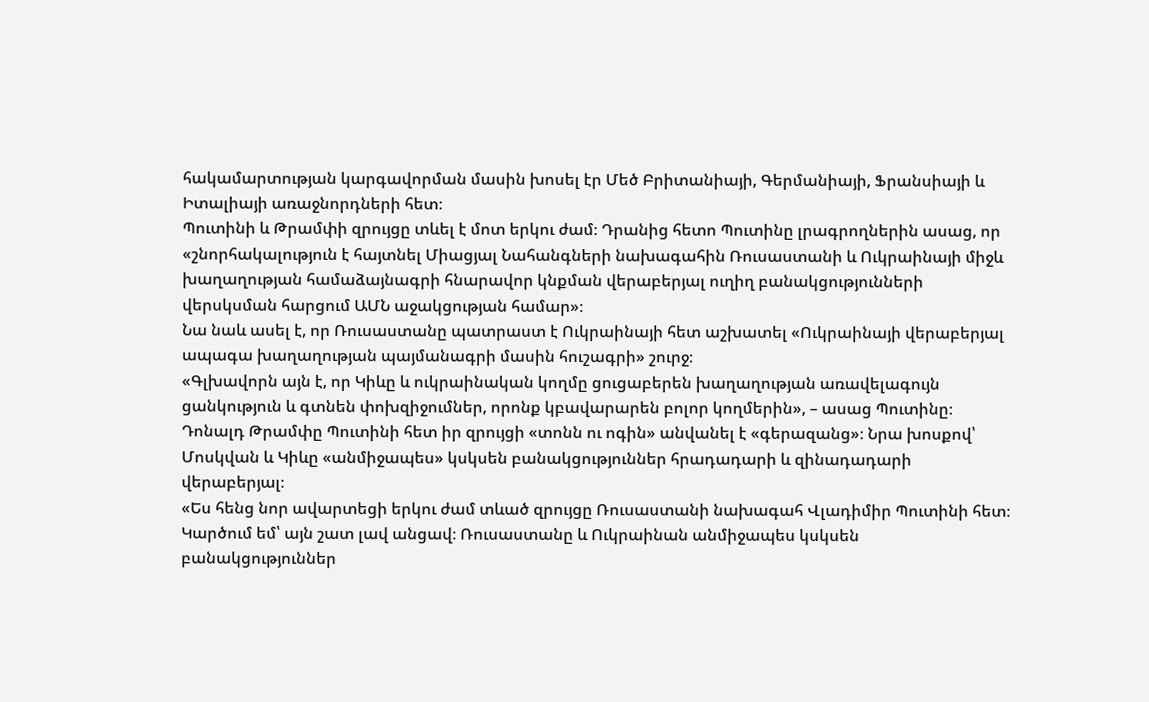հակամարտության կարգավորման մասին խոսել էր Մեծ Բրիտանիայի, Գերմանիայի, Ֆրանսիայի և Իտալիայի առաջնորդների հետ։
Պուտինի և Թրամփի զրույցը տևել է մոտ երկու ժամ։ Դրանից հետո Պուտինը լրագրողներին ասաց, որ «շնորհակալություն է հայտնել Միացյալ Նահանգների նախագահին Ռուսաստանի և Ուկրաինայի միջև խաղաղության համաձայնագրի հնարավոր կնքման վերաբերյալ ուղիղ բանակցությունների վերսկսման հարցում ԱՄՆ աջակցության համար»։
Նա նաև ասել է, որ Ռուսաստանը պատրաստ է Ուկրաինայի հետ աշխատել «Ուկրաինայի վերաբերյալ ապագա խաղաղության պայմանագրի մասին հուշագրի» շուրջ։
«Գլխավորն այն է, որ Կիևը և ուկրաինական կողմը ցուցաբերեն խաղաղության առավելագույն ցանկություն և գտնեն փոխզիջումներ, որոնք կբավարարեն բոլոր կողմերին», – ասաց Պուտինը։
Դոնալդ Թրամփը Պուտինի հետ իր զրույցի «տոնն ու ոգին» անվանել է «գերազանց»։ Նրա խոսքով՝ Մոսկվան և Կիևը «անմիջապես» կսկսեն բանակցություններ հրադադարի և զինադադարի վերաբերյալ։
«Ես հենց նոր ավարտեցի երկու ժամ տևած զրույցը Ռուսաստանի նախագահ Վլադիմիր Պուտինի հետ։ Կարծում եմ՝ այն շատ լավ անցավ։ Ռուսաստանը և Ուկրաինան անմիջապես կսկսեն բանակցություններ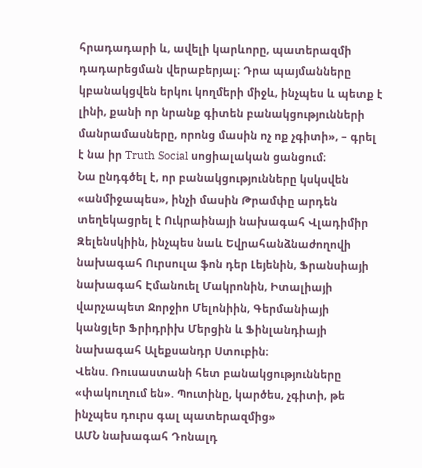հրադադարի և, ավելի կարևորը, պատերազմի դադարեցման վերաբերյալ։ Դրա պայմանները կբանակցվեն երկու կողմերի միջև, ինչպես և պետք է լինի, քանի որ նրանք գիտեն բանակցությունների մանրամասները, որոնց մասին ոչ ոք չգիտի», – գրել է նա իր Truth Social սոցիալական ցանցում։
Նա ընդգծել է, որ բանակցությունները կսկսվեն «անմիջապես», ինչի մասին Թրամփը արդեն տեղեկացրել է Ուկրաինայի նախագահ Վլադիմիր Զելենսկիին, ինչպես նաև Եվրահանձնաժողովի նախագահ Ուրսուլա ֆոն դեր Լեյենին, Ֆրանսիայի նախագահ Էմանուել Մակրոնին, Իտալիայի վարչապետ Ջորջիո Մելոնիին, Գերմանիայի կանցլեր Ֆրիդրիխ Մերցին և Ֆինլանդիայի նախագահ Ալեքսանդր Ստուբին։
Վենս. Ռուսաստանի հետ բանակցությունները «փակուղում են». Պուտինը, կարծես, չգիտի, թե ինչպես դուրս գալ պատերազմից»
ԱՄՆ նախագահ Դոնալդ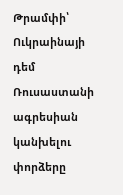Թրամփի՝ Ուկրաինայի դեմ Ռուսաստանի ագրեսիան կանխելու փորձերը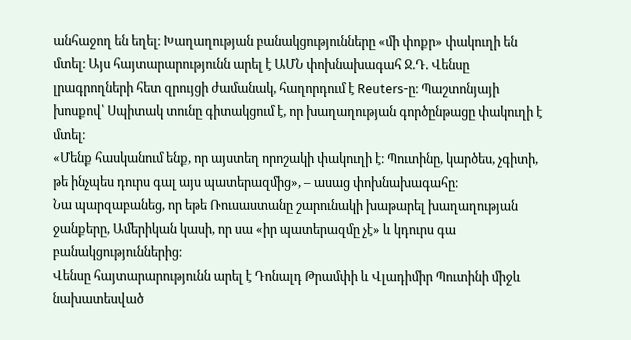անհաջող են եղել։ Խաղաղության բանակցությունները «մի փոքր» փակուղի են մտել։ Այս հայտարարությունն արել է ԱՄՆ փոխնախագահ Ջ.Դ. Վենսը լրագրողների հետ զրույցի ժամանակ, հաղորդում է Reuters-ը։ Պաշտոնյայի խոսքով՝ Սպիտակ տունը գիտակցում է, որ խաղաղության գործընթացը փակուղի է մտել։
«Մենք հասկանում ենք, որ այստեղ որոշակի փակուղի է։ Պուտինը, կարծես, չգիտի, թե ինչպես դուրս գալ այս պատերազմից», – ասաց փոխնախագահը։
Նա պարզաբանեց, որ եթե Ռուսաստանը շարունակի խաթարել խաղաղության ջանքերը, Ամերիկան կասի, որ սա «իր պատերազմը չէ» և կդուրս գա բանակցություններից։
Վենսը հայտարարությունն արել է Դոնալդ Թրամփի և Վլադիմիր Պուտինի միջև նախատեսված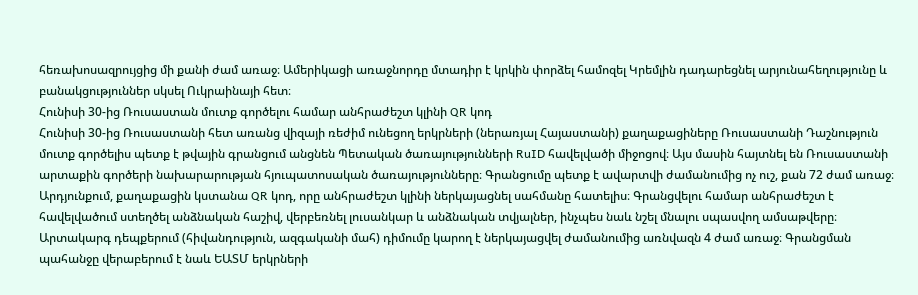հեռախոսազրույցից մի քանի ժամ առաջ։ Ամերիկացի առաջնորդը մտադիր է կրկին փորձել համոզել Կրեմլին դադարեցնել արյունահեղությունը և բանակցություններ սկսել Ուկրաինայի հետ։
Հունիսի 30-ից Ռուսաստան մուտք գործելու համար անհրաժեշտ կլինի QR կոդ
Հունիսի 30-ից Ռուսաստանի հետ առանց վիզայի ռեժիմ ունեցող երկրների (ներառյալ Հայաստանի) քաղաքացիները Ռուսաստանի Դաշնություն մուտք գործելիս պետք է թվային գրանցում անցնեն Պետական ծառայությունների RuID հավելվածի միջոցով։ Այս մասին հայտնել են Ռուսաստանի արտաքին գործերի նախարարության հյուպատոսական ծառայությունները։ Գրանցումը պետք է ավարտվի ժամանումից ոչ ուշ, քան 72 ժամ առաջ։
Արդյունքում, քաղաքացին կստանա QR կոդ, որը անհրաժեշտ կլինի ներկայացնել սահմանը հատելիս։ Գրանցվելու համար անհրաժեշտ է հավելվածում ստեղծել անձնական հաշիվ, վերբեռնել լուսանկար և անձնական տվյալներ, ինչպես նաև նշել մնալու սպասվող ամսաթվերը։
Արտակարգ դեպքերում (հիվանդություն, ազգականի մահ) դիմումը կարող է ներկայացվել ժամանումից առնվազն 4 ժամ առաջ։ Գրանցման պահանջը վերաբերում է նաև ԵԱՏՄ երկրների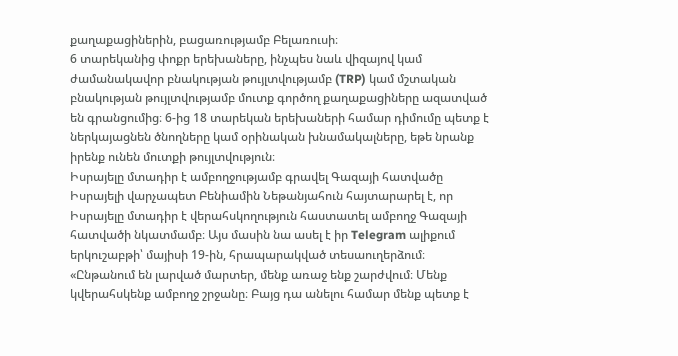քաղաքացիներին, բացառությամբ Բելառուսի։
6 տարեկանից փոքր երեխաները, ինչպես նաև վիզայով կամ ժամանակավոր բնակության թույլտվությամբ (TRP) կամ մշտական բնակության թույլտվությամբ մուտք գործող քաղաքացիները ազատված են գրանցումից։ 6-ից 18 տարեկան երեխաների համար դիմումը պետք է ներկայացնեն ծնողները կամ օրինական խնամակալները, եթե նրանք իրենք ունեն մուտքի թույլտվություն։
Իսրայելը մտադիր է ամբողջությամբ գրավել Գազայի հատվածը
Իսրայելի վարչապետ Բենիամին Նեթանյահուն հայտարարել է, որ Իսրայելը մտադիր է վերահսկողություն հաստատել ամբողջ Գազայի հատվածի նկատմամբ։ Այս մասին նա ասել է իր Telegram ալիքում երկուշաբթի՝ մայիսի 19-ին, հրապարակված տեսաուղերձում։
«Ընթանում են լարված մարտեր, մենք առաջ ենք շարժվում։ Մենք կվերահսկենք ամբողջ շրջանը։ Բայց դա անելու համար մենք պետք է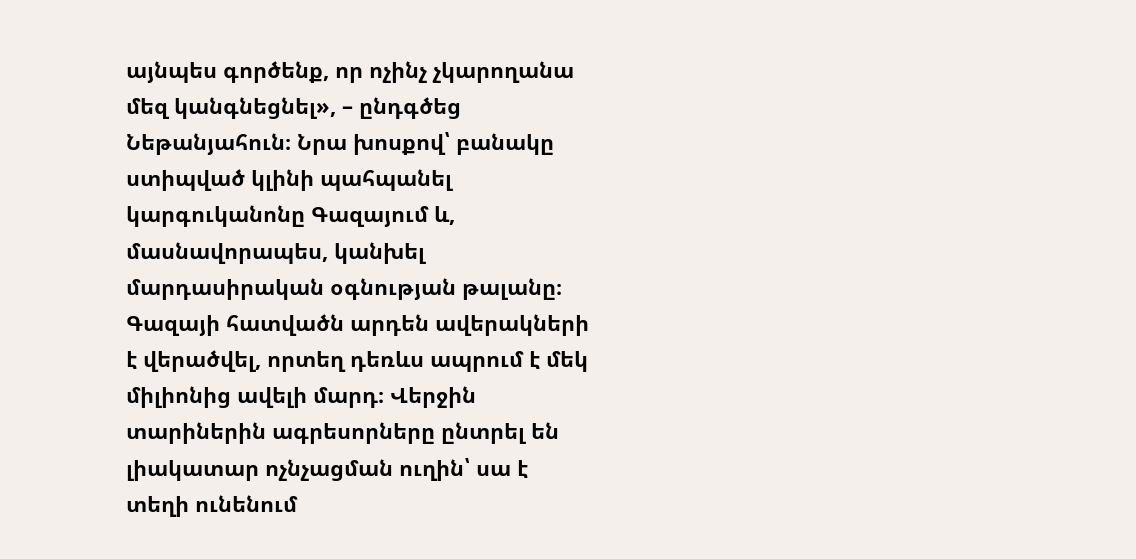այնպես գործենք, որ ոչինչ չկարողանա մեզ կանգնեցնել», – ընդգծեց Նեթանյահուն։ Նրա խոսքով՝ բանակը ստիպված կլինի պահպանել կարգուկանոնը Գազայում և, մասնավորապես, կանխել մարդասիրական օգնության թալանը։
Գազայի հատվածն արդեն ավերակների է վերածվել, որտեղ դեռևս ապրում է մեկ միլիոնից ավելի մարդ։ Վերջին տարիներին ագրեսորները ընտրել են լիակատար ոչնչացման ուղին՝ սա է տեղի ունենում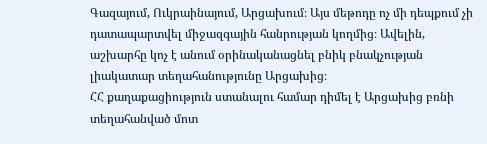Գազայում, Ուկրաինայում, Արցախում։ Այս մեթոդը ոչ մի դեպքում չի դատապարտվել միջազգային հանրության կողմից։ Ավելին, աշխարհը կոչ է անում օրինականացնել բնիկ բնակչության լիակատար տեղահանությունը Արցախից։
ՀՀ քաղաքացիություն ստանալու համար դիմել է Արցախից բռնի տեղահանված մոտ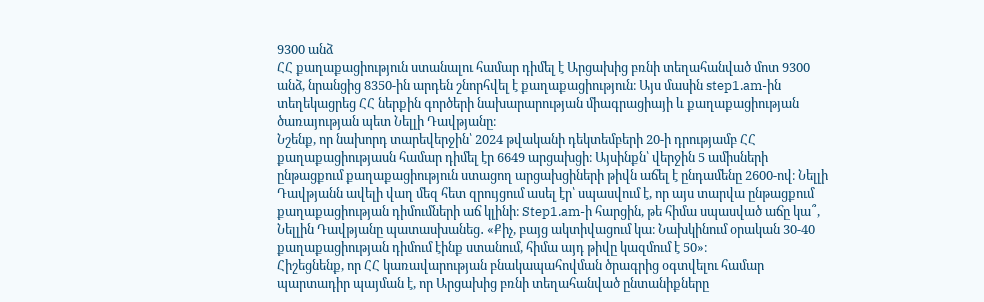9300 անձ
ՀՀ քաղաքացիություն ստանալու համար դիմել է Արցախից բռնի տեղահանված մոտ 9300 անձ, նրանցից 8350-ին արդեն շնորհվել է քաղաքացիություն։ Այս մասին step1.am-ին տեղեկացրեց ՀՀ ներքին գործերի նախարարության միագրացիայի և քաղաքացիության ծառայության պետ Նելլի Դավթյանը։
Նշենք, որ նախորդ տարեվերջին՝ 2024 թվականի դեկտեմբերի 20-ի դրությամբ ՀՀ քաղաքացիությասն համար դիմել էր 6649 արցախցի։ Այսինքն՝ վերջին 5 ամիսների ընթացքում քաղաքացիություն ստացող արցախցիների թիվն աճել է ընդամենը 2600-ով։ Նելլի Դավթյանն ավելի վաղ մեզ հետ զրույցում ասել էր՝ սպասվում է, որ այս տարվա ընթացքում քաղաքացիության դիմումների աճ կլինի։ Step1.am-ի հարցին, թե հիմա սպասված աճը կա՞, Նելլին Դավթյանը պատասխանեց․ «Քիչ, բայց ակտիվացում կա։ Նախկինում օրական 30-40 քաղաքացիության դիմում էինք ստանում, հիմա այդ թիվը կազմում է 50»։
Հիշեցնենք, որ ՀՀ կառավարության բնակապահովման ծրագրից օգտվելու համար պարտադիր պայման է, որ Արցախից բռնի տեղահանված ընտանիքները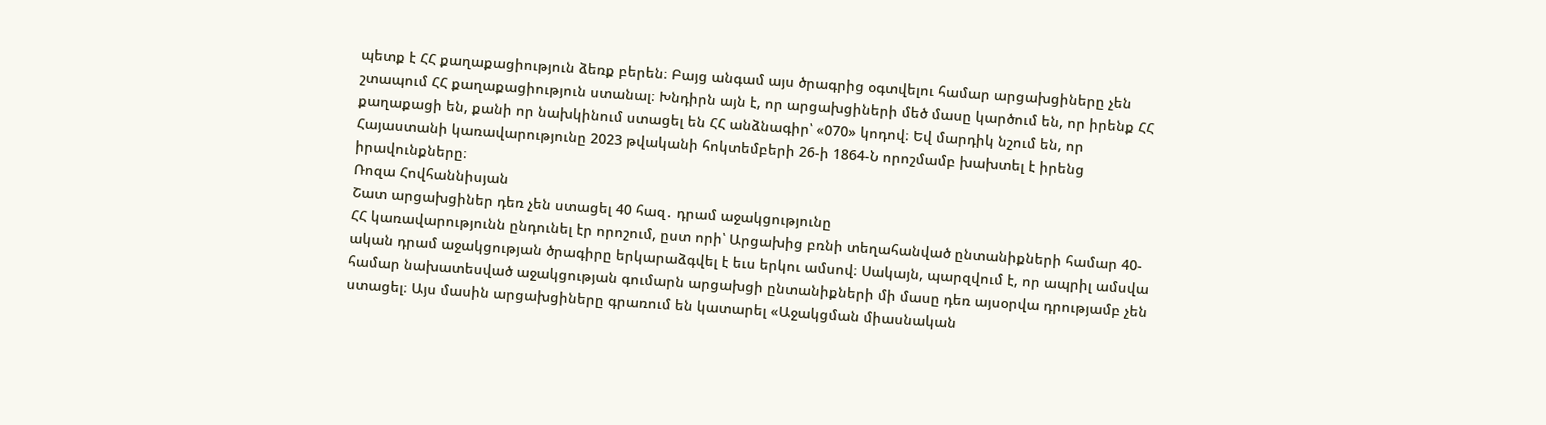պետք է ՀՀ քաղաքացիություն ձեռք բերեն։ Բայց անգամ այս ծրագրից օգտվելու համար արցախցիները չեն շտապում ՀՀ քաղաքացիություն ստանալ։ Խնդիրն այն է, որ արցախցիների մեծ մասը կարծում են, որ իրենք ՀՀ քաղաքացի են, քանի որ նախկինում ստացել են ՀՀ անձնագիր՝ «070» կոդով։ Եվ մարդիկ նշում են, որ Հայաստանի կառավարությունը 2023 թվականի հոկտեմբերի 26-ի 1864-Ն որոշմամբ խախտել է իրենց իրավունքները։
Ռոզա Հովհաննիսյան
Շատ արցախցիներ դեռ չեն ստացել 40 հազ․ դրամ աջակցությունը
ՀՀ կառավարությունն ընդունել էր որոշում, ըստ որի՝ Արցախից բռնի տեղահանված ընտանիքների համար 40-ական դրամ աջակցության ծրագիրը երկարաձգվել է եւս երկու ամսով։ Սակայն, պարզվում է, որ ապրիլ ամսվա համար նախատեսված աջակցության գումարն արցախցի ընտանիքների մի մասը դեռ այսօրվա դրությամբ չեն ստացել։ Այս մասին արցախցիները գրառում են կատարել «Աջակցման միասնական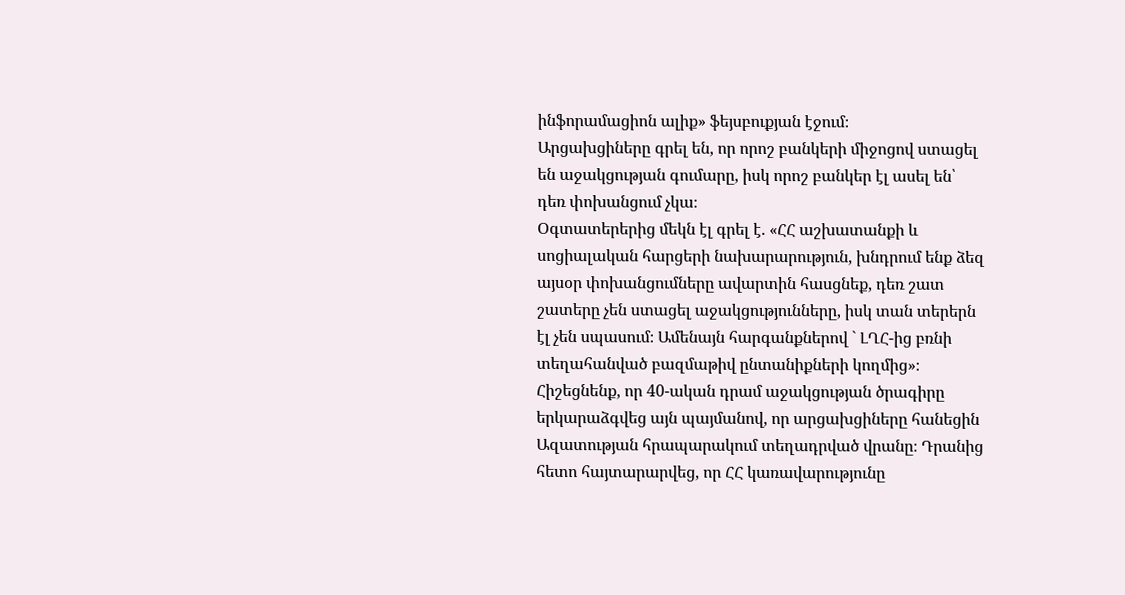ինֆորամացիոն ալիք» ֆեյսբուքյան էջում։
Արցախցիները գրել են, որ որոշ բանկերի միջոցով ստացել են աջակցության գումարը, իսկ որոշ բանկեր էլ ասել են՝ դեռ փոխանցում չկա։
Օգտատերերից մեկն էլ գրել է. «ՀՀ աշխատանքի և սոցիալական հարցերի նախարարություն, խնդրում ենք ձեզ այսօր փոխանցումները ավարտին հասցնեք, դեռ շատ շատերը չեն ստացել աջակցությունները, իսկ տան տերերն էլ չեն սպասում։ Ամենայն հարգանքներով ` ԼՂՀ-ից բռնի տեղահանված բազմաթիվ ընտանիքների կողմից»։
Հիշեցնենք, որ 40-ական դրամ աջակցության ծրագիրը երկարաձգվեց այն պայմանով, որ արցախցիները հանեցին Ազատության հրապարակում տեղադրված վրանը։ Դրանից հետո հայտարարվեց, որ ՀՀ կառավարությունը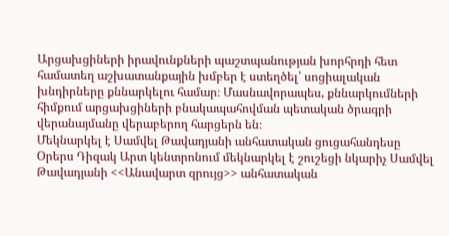Արցախցիների իրավունքների պաշտպանության խորհրդի հետ համատեղ աշխատանքային խմբեր է ստեղծել՝ սոցիալական խնդիրները քննարկելու համար։ Մասնավորապես, քննարկումների հիմքում արցախցիների բնակապահովման պետական ծրագրի վերանայմանը վերաբերող հարցերն են։
Մեկնարկել է Սամվել Թավադյանի անհատական ցուցահանդեսը
Օրերս Դիզակ Արտ կենտրոնում մեկնարկել է շուշեցի նկարիչ Սամվել Թավադյանի <<Անավարտ զրույց>> անհատական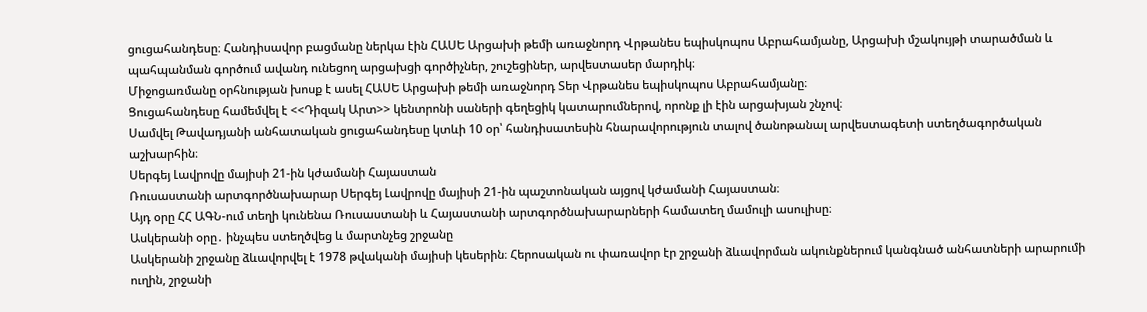ցուցահանդեսը։ Հանդիսավոր բացմանը ներկա էին ՀԱՍԵ Արցախի թեմի առաջնորդ Վրթանես եպիսկոպոս Աբրահամյանը, Արցախի մշակույթի տարածման և պահպանման գործում ավանդ ունեցող արցախցի գործիչներ, շուշեցիներ, արվեստասեր մարդիկ։
Միջոցառմանը օրհնության խոսք է ասել ՀԱՍԵ Արցախի թեմի առաջնորդ Տեր Վրթանես եպիսկոպոս Աբրահամյանը։
Ցուցահանդեսը համեմվել է <<Դիզակ Արտ>> կենտրոնի սաների գեղեցիկ կատարումներով, որոնք լի էին արցախյան շնչով։
Սամվել Թավադյանի անհատական ցուցահանդեսը կտևի 10 օր՝ հանդիսատեսին հնարավորություն տալով ծանոթանալ արվեստագետի ստեղծագործական աշխարհին։
Սերգեյ Լավրովը մայիսի 21-ին կժամանի Հայաստան
Ռուսաստանի արտգործնախարար Սերգեյ Լավրովը մայիսի 21-ին պաշտոնական այցով կժամանի Հայաստան։
Այդ օրը ՀՀ ԱԳՆ-ում տեղի կունենա Ռուսաստանի և Հայաստանի արտգործնախարարների համատեղ մամուլի ասուլիսը։
Ասկերանի օրը․ ինչպես ստեղծվեց և մարտնչեց շրջանը
Ասկերանի շրջանը ձևավորվել է 1978 թվականի մայիսի կեսերին։ Հերոսական ու փառավոր էր շրջանի ձևավորման ակունքներում կանգնած անհատների արարումի ուղին, շրջանի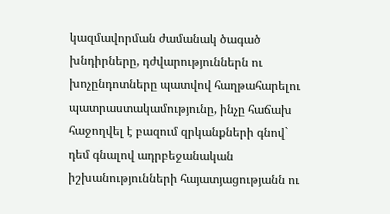կազմավորման ժամանակ ծագած խնդիրները, դժվարություններն ու խոչընդոտները պատվով հաղթահարելու պատրաստակամությունը, ինչը հաճախ հաջողվել է բազում զրկանքների գնով` դեմ գնալով ադրբեջանական իշխանությունների հայատյացությանն ու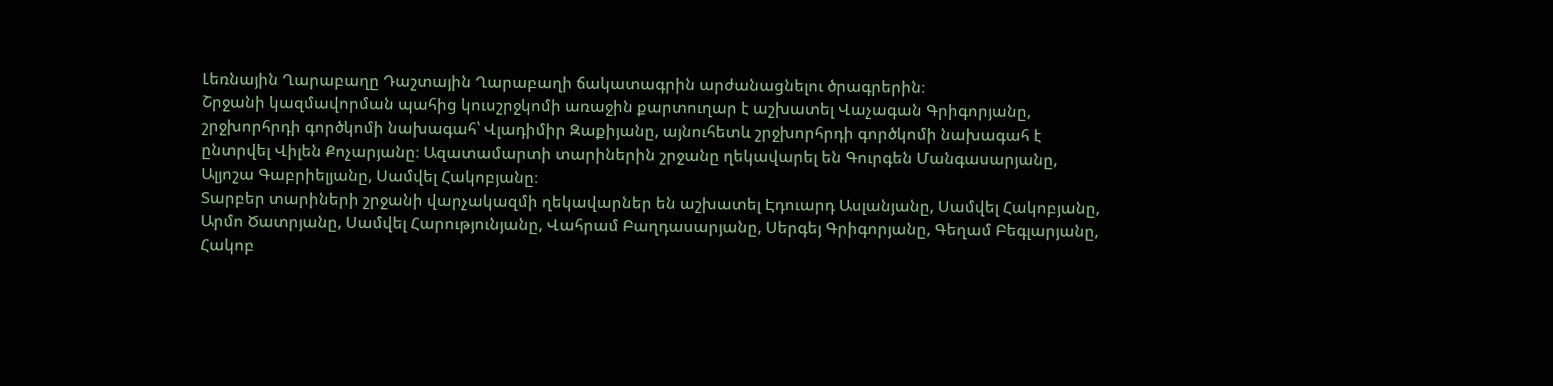Լեռնային Ղարաբաղը Դաշտային Ղարաբաղի ճակատագրին արժանացնելու ծրագրերին։
Շրջանի կազմավորման պահից կուսշրջկոմի առաջին քարտուղար է աշխատել Վաչագան Գրիգորյանը, շրջխորհրդի գործկոմի նախագահ՝ Վլադիմիր Զաքիյանը, այնուհետև շրջխորհրդի գործկոմի նախագահ է ընտրվել Վիլեն Քոչարյանը։ Ազատամարտի տարիներին շրջանը ղեկավարել են Գուրգեն Մանգասարյանը, Ալյոշա Գաբրիելյանը, Սամվել Հակոբյանը։
Տարբեր տարիների շրջանի վարչակազմի ղեկավարներ են աշխատել Էդուարդ Ասլանյանը, Սամվել Հակոբյանը, Արմո Ծատրյանը, Սամվել Հարությունյանը, Վահրամ Բաղդասարյանը, Սերգեյ Գրիգորյանը, Գեղամ Բեգլարյանը, Հակոբ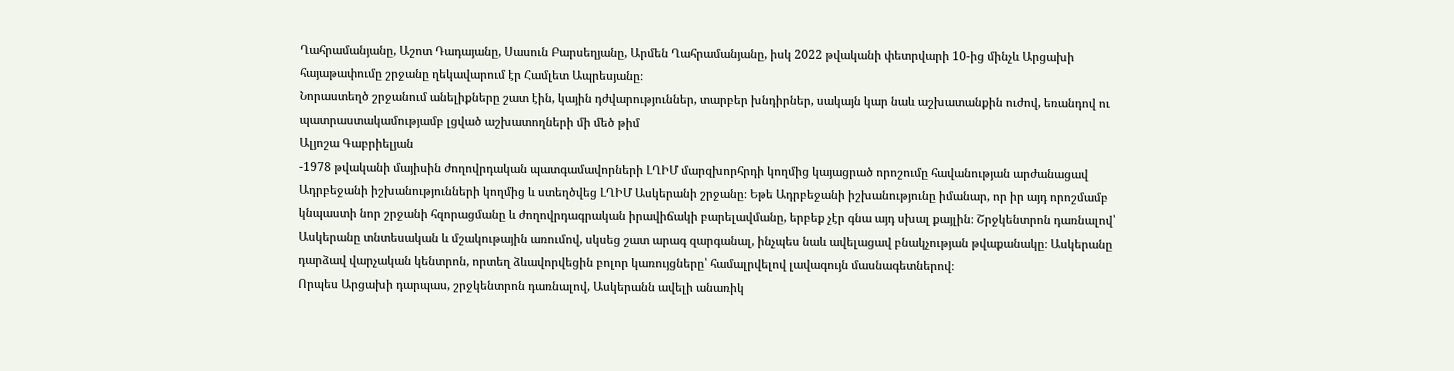Ղահրամանյանը, Աշոտ Դադայանը, Սասուն Բարսեղյանը, Արմեն Ղահրամանյանը, իսկ 2022 թվականի փետրվարի 10-ից մինչև Արցախի հայաթափումը շրջանը ղեկավարում էր Համլետ Ապրեսյանը։
Նորաստեղծ շրջանում անելիքները շատ էին, կային դժվարություններ, տարբեր խնդիրներ, սակայն կար նաև աշխատանքին ուժով, եռանդով ու պատրաստակամությամբ լցված աշխատողների մի մեծ թիմ
Ալյոշա Գաբրիելյան
-1978 թվականի մայիսին ժողովրդական պատգամավորների ԼՂԻՄ մարզխորհրդի կողմից կայացրած որոշումը հավանության արժանացավ Ադրբեջանի իշխանությունների կողմից և ստեղծվեց ԼՂԻՄ Ասկերանի շրջանը։ Եթե Ադրբեջանի իշխանությունը իմանար, որ իր այդ որոշմամբ կնպաստի նոր շրջանի հզորացմանը և ժողովրդագրական իրավիճակի բարելավմանը, երբեք չէր գնա այդ սխալ քայլին։ Շրջկենտրոն դառնալով՝ Ասկերանը տնտեսական և մշակութային առումով, սկսեց շատ արագ զարգանալ, ինչպես նաև ավելացավ բնակչության թվաքանակը։ Ասկերանը դարձավ վարչական կենտրոն, որտեղ ձևավորվեցին բոլոր կառույցները՝ համալրվելով լավագույն մասնագետներով։
Որպես Արցախի դարպաս, շրջկենտրոն դառնալով, Ասկերանն ավելի անառիկ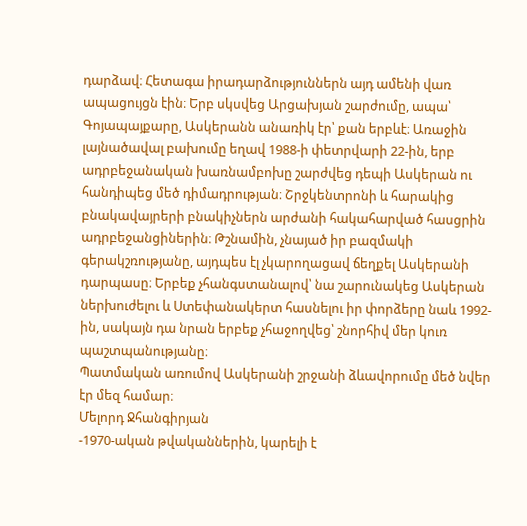դարձավ։ Հետագա իրադարձություններն այդ ամենի վառ ապացույցն էին։ Երբ սկսվեց Արցախյան շարժումը, ապա՝ Գոյապայքարը, Ասկերանն անառիկ էր՝ քան երբևէ։ Առաջին լայնածավալ բախումը եղավ 1988-ի փետրվարի 22-ին, երբ ադրբեջանական խառնամբոխը շարժվեց դեպի Ասկերան ու հանդիպեց մեծ դիմադրության։ Շրջկենտրոնի և հարակից բնակավայրերի բնակիչներն արժանի հակահարված հասցրին ադրբեջանցիներին։ Թշնամին, չնայած իր բազմակի գերակշռությանը, այդպես էլ չկարողացավ ճեղքել Ասկերանի դարպասը։ Երբեք չհանգստանալով՝ նա շարունակեց Ասկերան ներխուժելու և Ստեփանակերտ հասնելու իր փորձերը նաև 1992-ին, սակայն դա նրան երբեք չհաջողվեց՝ շնորհիվ մեր կուռ պաշտպանությանը։
Պատմական առումով Ասկերանի շրջանի ձևավորումը մեծ նվեր էր մեզ համար։
Մելորդ Ջհանգիրյան
-1970-ական թվականներին, կարելի է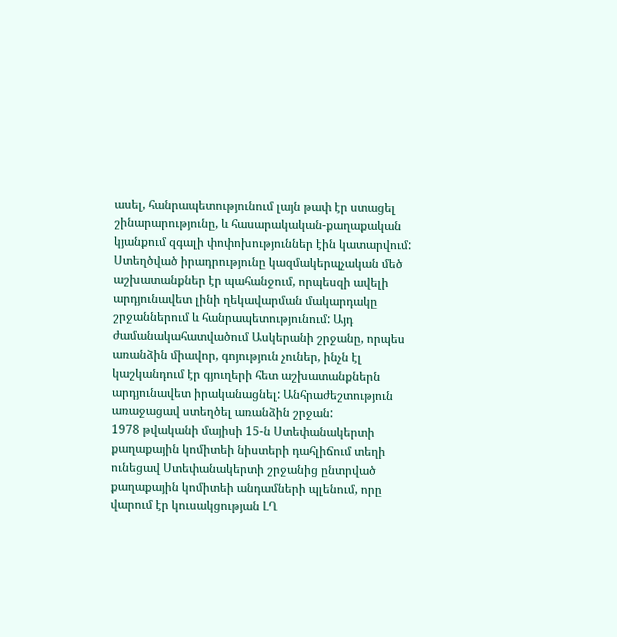ասել, հանրապետությունում լայն թափ էր ստացել շինարարությունը, և հասարակական-քաղաքական կյանքում զգալի փոփոխություններ էին կատարվում: Ստեղծված իրադրությունը կազմակերպչական մեծ աշխատանքներ էր պահանջում, որպեսզի ավելի արդյունավետ լինի ղեկավարման մակարդակը շրջաններում և հանրապետությունում: Այդ ժամանակահատվածում Ասկերանի շրջանը, որպես առանձին միավոր, գոյություն չուներ, ինչն էլ կաշկանդում էր գյուղերի հետ աշխատանքներն արդյունավետ իրականացնել: Անհրաժեշտություն առաջացավ ստեղծել առանձին շրջան:
1978 թվականի մայիսի 15-ն Ստեփանակերտի քաղաքային կոմիտեի նիստերի դահլիճում տեղի ունեցավ Ստեփանակերտի շրջանից ընտրված քաղաքային կոմիտեի անդամների պլենում, որը վարում էր կուսակցության ԼՂ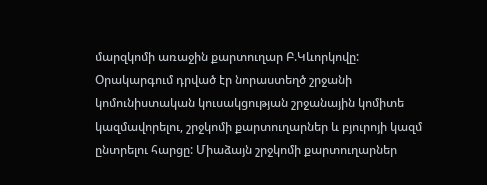մարզկոմի առաջին քարտուղար Բ.Կևորկովը: Օրակարգում դրված էր նորաստեղծ շրջանի կոմունիստական կուսակցության շրջանային կոմիտե կազմավորելու, շրջկոմի քարտուղարներ և բյուրոյի կազմ ընտրելու հարցը: Միաձայն շրջկոմի քարտուղարներ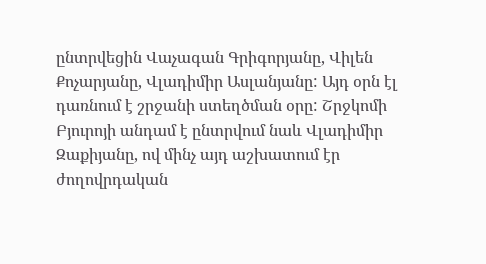ընտրվեցին Վաչագան Գրիգորյանը, Վիլեն Քոչարյանը, Վլադիմիր Ասլանյանը: Այդ օրն էլ դառնում է շրջանի ստեղծման օրը: Շրջկոմի Բյուրոյի անդամ է ընտրվում նաև Վլադիմիր Զաքիյանը, ով մինչ այդ աշխատում էր ժողովրդական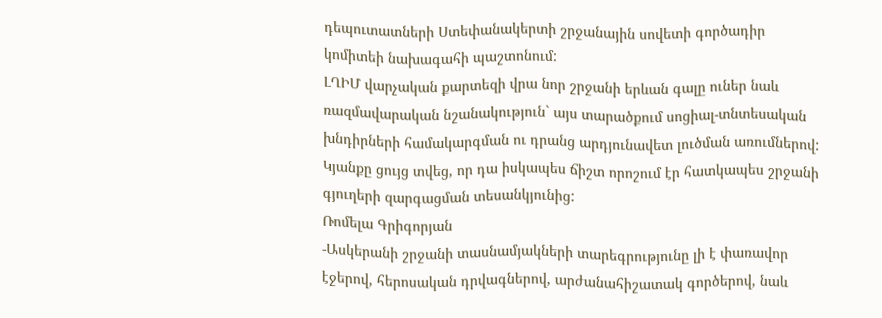դեպուտատների Ստեփանակերտի շրջանային սովետի գործադիր կոմիտեի նախագահի պաշտոնում:
ԼՂԻՄ վարչական քարտեզի վրա նոր շրջանի երևան գալը ուներ նաև ռազմավարական նշանակություն` այս տարածքում սոցիալ-տնտեսական խնդիրների համակարգման ու դրանց արդյունավետ լուծման առումներով: Կյանքը ցույց տվեց, որ դա իսկապես ճիշտ որոշում էր հատկապես շրջանի գյուղերի զարգացման տեսանկյունից:
Ռոմելա Գրիգորյան
-Ասկերանի շրջանի տասնամյակների տարեգրությունը լի է փառավոր էջերով, հերոսական դրվագներով, արժանահիշատակ գործերով, նաև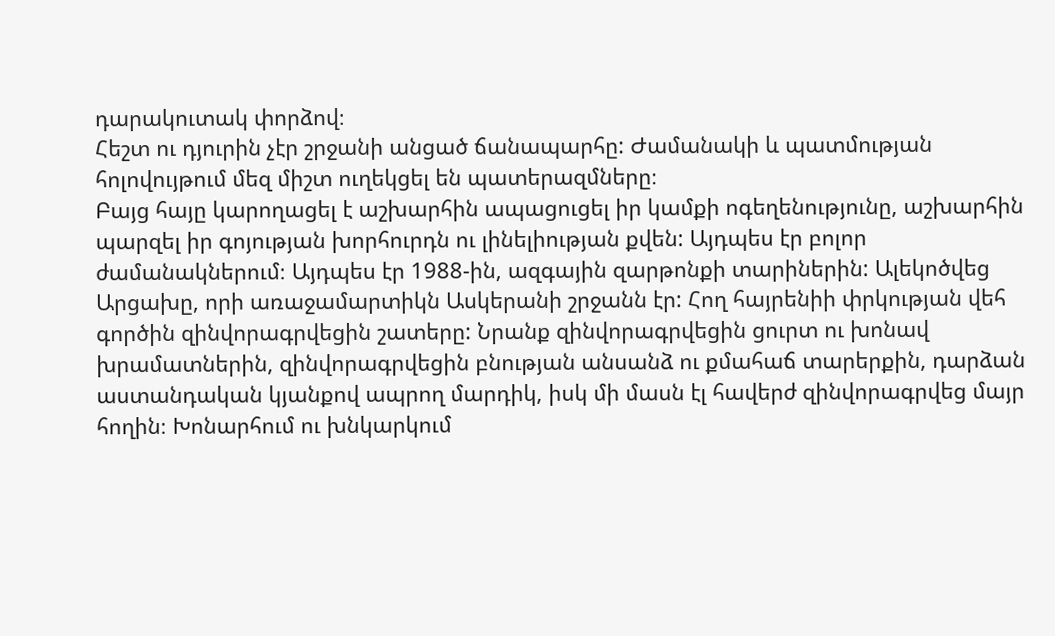դարակուտակ փորձով։
Հեշտ ու դյուրին չէր շրջանի անցած ճանապարհը: Ժամանակի և պատմության հոլովույթում մեզ միշտ ուղեկցել են պատերազմները։
Բայց հայը կարողացել է աշխարհին ապացուցել իր կամքի ոգեղենությունը, աշխարհին պարզել իր գոյության խորհուրդն ու լինելիության քվեն: Այդպես էր բոլոր ժամանակներում։ Այդպես էր 1988-ին, ազգային զարթոնքի տարիներին: Ալեկոծվեց Արցախը, որի առաջամարտիկն Ասկերանի շրջանն էր: Հող հայրենիի փրկության վեհ գործին զինվորագրվեցին շատերը: Նրանք զինվորագրվեցին ցուրտ ու խոնավ խրամատներին, զինվորագրվեցին բնության անսանձ ու քմահաճ տարերքին, դարձան աստանդական կյանքով ապրող մարդիկ, իսկ մի մասն էլ հավերժ զինվորագրվեց մայր հողին։ Խոնարհում ու խնկարկում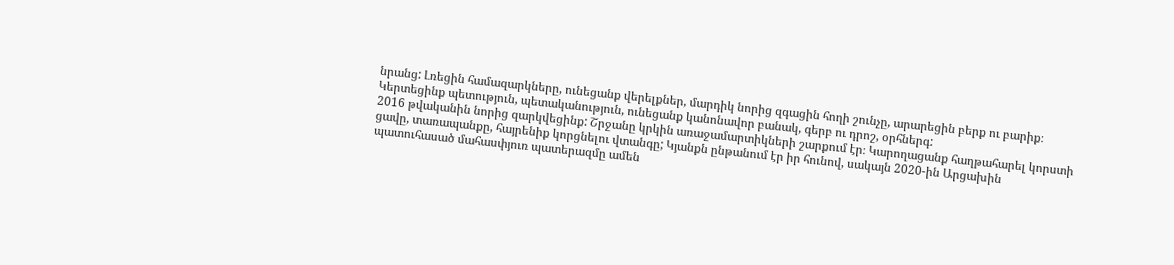նրանց: Լռեցին համազարկները, ունեցանք վերելքներ, մարդիկ նորից զգացին հողի շունչը, արարեցին բերք ու բարիք։
Կերտեցինք պետություն, պետականություն, ունեցանք կանոնավոր բանակ, գերբ ու դրոշ, օրհներգ:
2016 թվականին նորից զարկվեցինք: Շրջանը կրկին առաջամարտիկների շարքում էր։ Կարողացանք հաղթահարել կորստի ցավը, տառապանքը, հայրենիք կորցնելու վտանգը; Կյանքն ընթանում էր իր հունով, սակայն 2020-ին Արցախին պատուհասած մահասփյուռ պատերազմը ամեն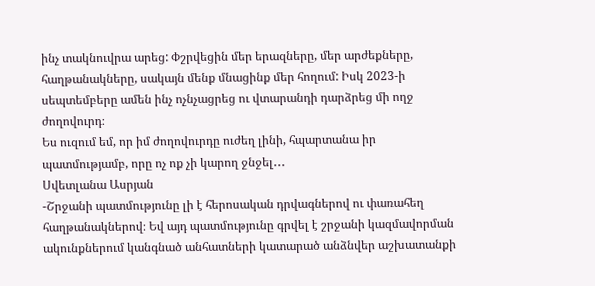ինչ տակնուվրա արեց: Փշրվեցին մեր երազները, մեր արժեքները, հաղթանակները, սակայն մենք մնացինք մեր հողում: Իսկ 2023-ի սեպտեմբերը ամեն ինչ ոչնչացրեց ու վտարանդի դարձրեց մի ողջ ժողովուրդ։
Ես ուզում եմ, որ իմ ժողովուրդը ուժեղ լինի, հպարտանա իր պատմությամբ, որը ոչ ոք չի կարող ջնջել․․․
Սվետլանա Ասրյան
-Շրջանի պատմությունը լի է հերոսական դրվագներով ու փառահեղ հաղթանակներով։ Եվ այդ պատմությունը գրվել է շրջանի կազմավորման ակունքներում կանգնած անհատների կատարած անձնվեր աշխատանքի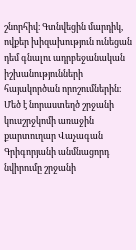շնորհիվ։ Գտնվեցին մարդիկ, ովքեր խիզախություն ունեցան դեմ գնալու ադրբեջանական իշխանությունների հայակործան որոշումներին։ Մեծ է նորաստեղծ շրջանի կուսշրջկոմի առաջին քարտուղար Վաչագան Գրիգորյանի անմնացորդ նվիրումը շրջանի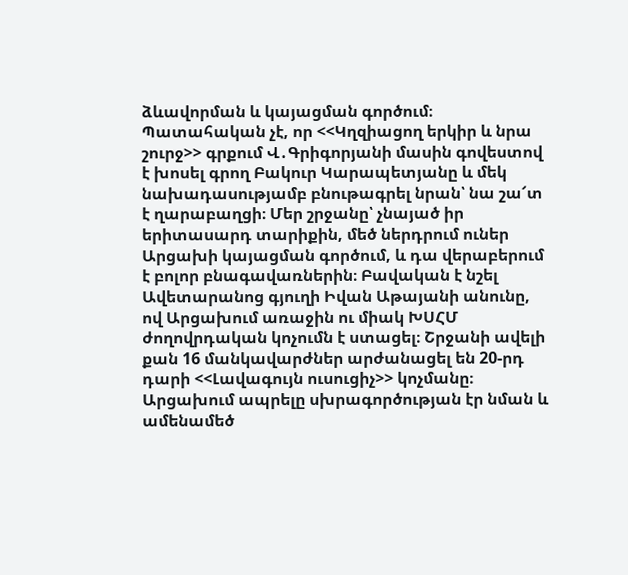ձևավորման և կայացման գործում։ Պատահական չէ, որ <<Կղզիացող երկիր և նրա շուրջ>> գրքում Վ․Գրիգորյանի մասին գովեստով է խոսել գրող Բակուր Կարապետյանը և մեկ նախադասությամբ բնութագրել նրան՝ նա շա՜տ է ղարաբաղցի։ Մեր շրջանը՝ չնայած իր երիտասարդ տարիքին, մեծ ներդրում ուներ Արցախի կայացման գործում, և դա վերաբերում է բոլոր բնագավառներին։ Բավական է նշել Ավետարանոց գյուղի Իվան Աթայանի անունը, ով Արցախում առաջին ու միակ ԽՍՀՄ ժողովրդական կոչումն է ստացել։ Շրջանի ավելի քան 16 մանկավարժներ արժանացել են 20-րդ դարի <<Լավագույն ուսուցիչ>> կոչմանը։
Արցախում ապրելը սխրագործության էր նման և ամենամեծ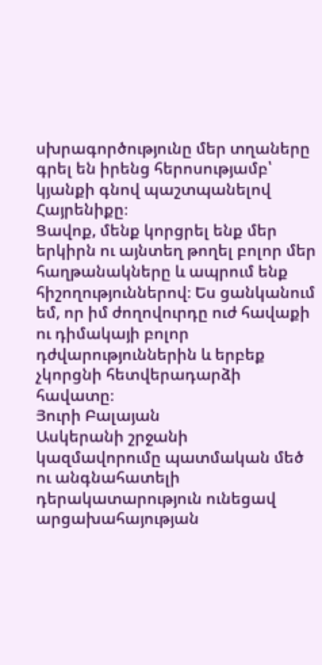սխրագործությունը մեր տղաները գրել են իրենց հերոսությամբ՝ կյանքի գնով պաշտպանելով Հայրենիքը։
Ցավոք, մենք կորցրել ենք մեր երկիրն ու այնտեղ թողել բոլոր մեր հաղթանակները և ապրում ենք հիշողություններով։ Ես ցանկանում եմ, որ իմ ժողովուրդը ուժ հավաքի ու դիմակայի բոլոր դժվարություններին և երբեք չկորցնի հետվերադարձի հավատը։
Յուրի Բալայան
Ասկերանի շրջանի կազմավորումը պատմական մեծ ու անգնահատելի դերակատարություն ունեցավ արցախահայության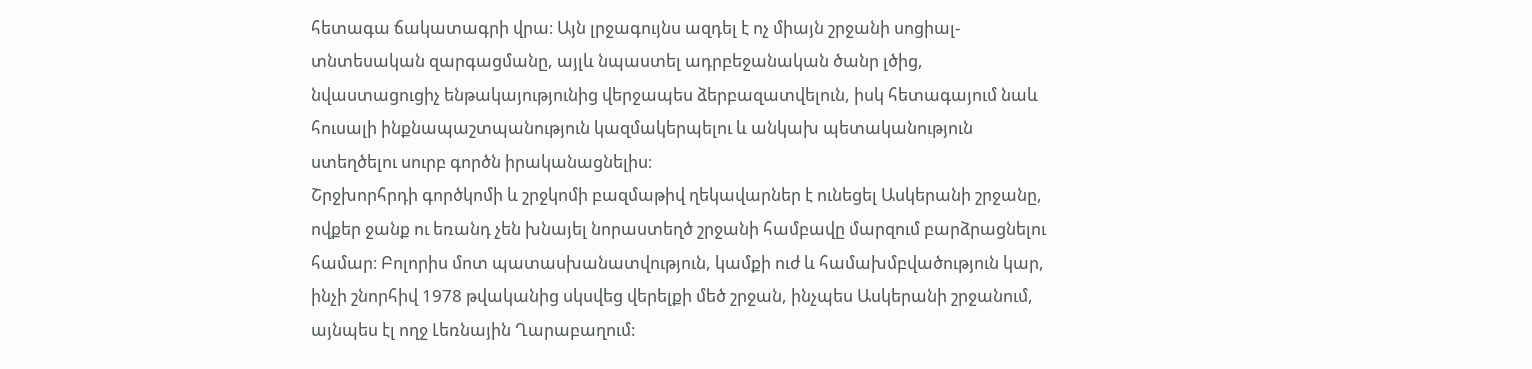հետագա ճակատագրի վրա։ Այն լրջագույնս ազդել է ոչ միայն շրջանի սոցիալ-տնտեսական զարգացմանը, այլև նպաստել ադրբեջանական ծանր լծից, նվաստացուցիչ ենթակայությունից վերջապես ձերբազատվելուն, իսկ հետագայում նաև հուսալի ինքնապաշտպանություն կազմակերպելու և անկախ պետականություն ստեղծելու սուրբ գործն իրականացնելիս։
Շրջխորհրդի գործկոմի և շրջկոմի բազմաթիվ ղեկավարներ է ունեցել Ասկերանի շրջանը, ովքեր ջանք ու եռանդ չեն խնայել նորաստեղծ շրջանի համբավը մարզում բարձրացնելու համար։ Բոլորիս մոտ պատասխանատվություն, կամքի ուժ և համախմբվածություն կար, ինչի շնորհիվ 1978 թվականից սկսվեց վերելքի մեծ շրջան, ինչպես Ասկերանի շրջանում, այնպես էլ ողջ Լեռնային Ղարաբաղում: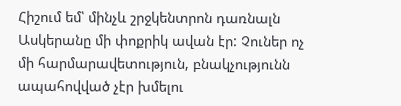Հիշում եմ՝ մինչև շրջկենտրոն դառնալն Ասկերանը մի փոքրիկ ավան էր: Չուներ ոչ մի հարմարավետություն, բնակչությունն ապահովված չէր խմելու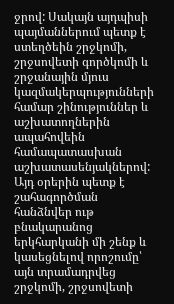ջրով: Սակայն այդպիսի պայմաններում պետք է ստեղծեին շրջկոմի, շրջսովետի գործկոմի և շրջանային մյուս կազմակերպությունների համար շինություններ և աշխատողներին ապահովեին համապատասխան աշխատասենյակներով: Այդ օրերին պետք է շահագործման հանձնվեր ութ բնակարանոց երկհարկանի մի շենք և կասեցնելով որոշումը՝ այն տրամադրվեց շրջկոմի, շրջսովետի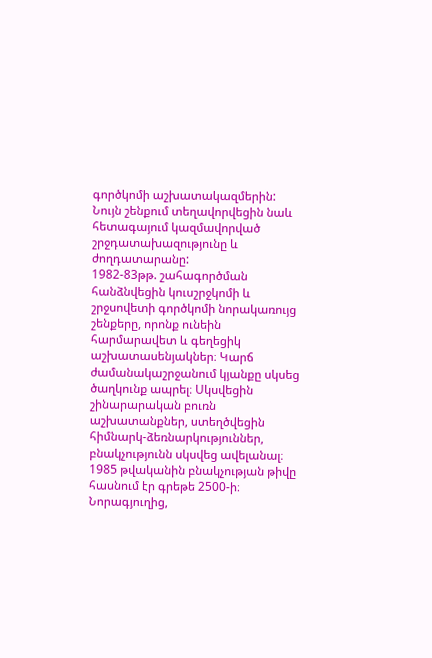գործկոմի աշխատակազմերին: Նույն շենքում տեղավորվեցին նաև հետագայում կազմավորված շրջդատախազությունը և ժողդատարանը:
1982-83թթ. շահագործման հանձնվեցին կուսշրջկոմի և շրջսովետի գործկոմի նորակառույց շենքերը, որոնք ունեին հարմարավետ և գեղեցիկ աշխատասենյակներ։ Կարճ ժամանակաշրջանում կյանքը սկսեց ծաղկունք ապրել։ Սկսվեցին շինարարական բուռն աշխատանքներ, ստեղծվեցին հիմնարկ-ձեռնարկություններ, բնակչությունն սկսվեց ավելանալ։ 1985 թվականին բնակչության թիվը հասնում էր գրեթե 2500-ի։ Նորագյուղից,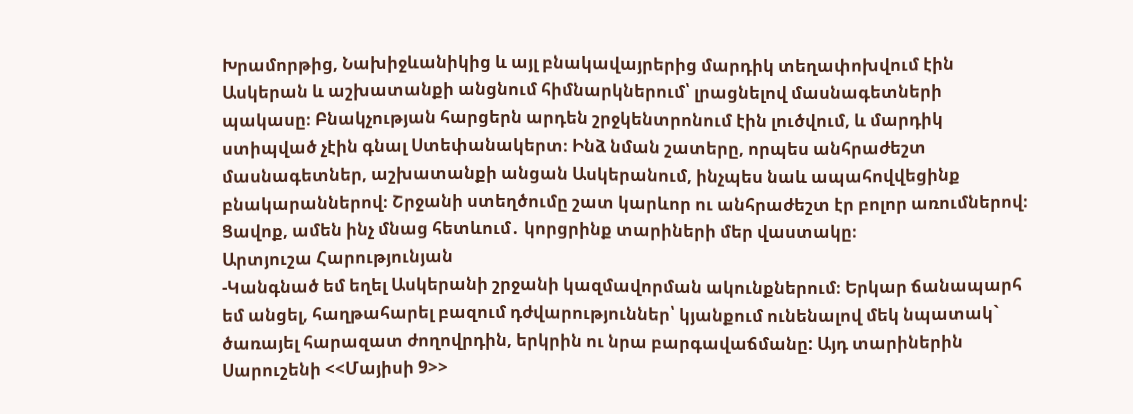Խրամորթից, Նախիջևանիկից և այլ բնակավայրերից մարդիկ տեղափոխվում էին Ասկերան և աշխատանքի անցնում հիմնարկներում՝ լրացնելով մասնագետների պակասը։ Բնակչության հարցերն արդեն շրջկենտրոնում էին լուծվում, և մարդիկ ստիպված չէին գնալ Ստեփանակերտ։ Ինձ նման շատերը, որպես անհրաժեշտ մասնագետներ, աշխատանքի անցան Ասկերանում, ինչպես նաև ապահովվեցինք բնակարաններով։ Շրջանի ստեղծումը շատ կարևոր ու անհրաժեշտ էր բոլոր առումներով։ Ցավոք, ամեն ինչ մնաց հետևում․ կորցրինք տարիների մեր վաստակը։
Արտյուշա Հարությունյան
-Կանգնած եմ եղել Ասկերանի շրջանի կազմավորման ակունքներում։ Երկար ճանապարհ եմ անցել, հաղթահարել բազում դժվարություններ՝ կյանքում ունենալով մեկ նպատակ` ծառայել հարազատ ժողովրդին, երկրին ու նրա բարգավաճմանը: Այդ տարիներին Սարուշենի <<Մայիսի 9>>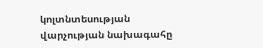կոլտնտեսության վարչության նախագահը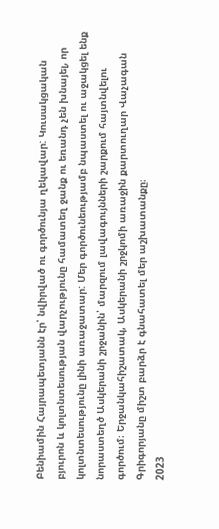Բենիամին Հայրապետյանն էր՝ նվիրված ու գործունյա ղեկավար: Կուսակցական բյուրոն և կոլտնտեսության վարչությունը համատեղ ջանք ու եռանդ չեն խնայել, որ կոլտնտեսությունը լինի առաջատար: Մեր գործունեությամբ նպաստել ու աջակցել ենք նորաստեղծ Ասկերանի շրջանին՝ մարզում լավագույնների շարքում հայտնվելու գործում։ Երջանկահիշատակ, Ասկերանի շրջկոմի առաջին քարտուղար Վաչագան Գրիգորյանը միշտ բարձր է գնահատել մեր աշխատանքը։
2023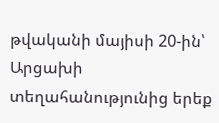թվականի մայիսի 20-ին՝ Արցախի տեղահանությունից երեք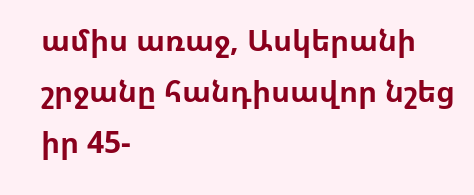ամիս առաջ, Ասկերանի շրջանը հանդիսավոր նշեց իր 45-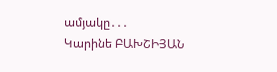ամյակը․․․
Կարինե ԲԱԽՇԻՅԱՆ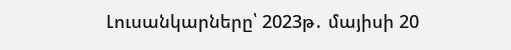Լուսանկարները՝ 2023թ․ մայիսի 20